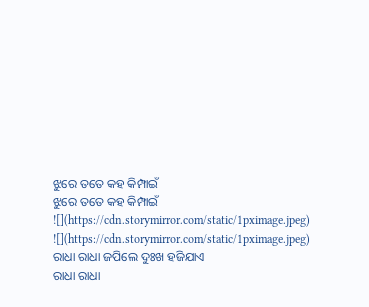ଝୁରେ ତତେ କହ କିମ୍ପାଇଁ
ଝୁରେ ତତେ କହ କିମ୍ପାଇଁ
![](https://cdn.storymirror.com/static/1pximage.jpeg)
![](https://cdn.storymirror.com/static/1pximage.jpeg)
ରାଧା ରାଧା ଜପିଲେ ଦୁଃଖ ହଜିଯାଏ
ରାଧା ରାଧା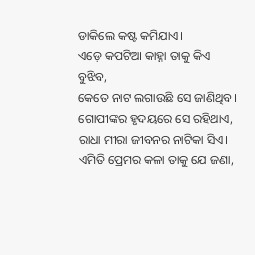ଡାକିଲେ କଷ୍ଟ କମିଯାଏ।
ଏଡ଼େ କପଟିଆ କାହ୍ନା ତାକୁ କିଏ ବୁଝିବ,
କେତେ ନାଟ ଲଗାଉଛି ସେ ଜାଣିଥିବ।
ଗୋପୀଙ୍କର ହୃଦୟରେ ସେ ରହିଥାଏ,
ରାଧା ମୀରା ଜୀବନର ନାଟିକା ସିଏ।
ଏମିତି ପ୍ରେମର କଳା ତାକୁ ଯେ ଜଣା,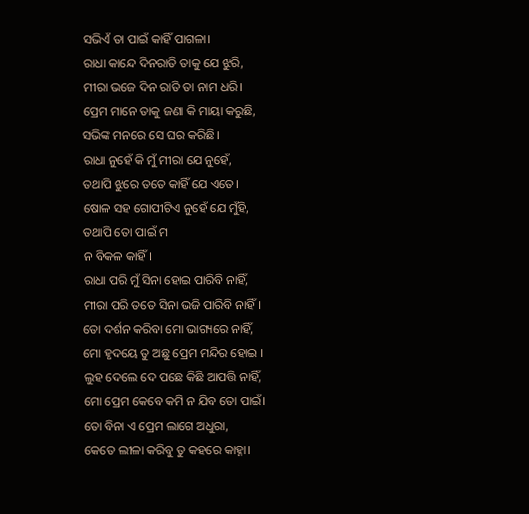ସଭିଏଁ ତା ପାଇଁ କାହିଁ ପାଗଳା।
ରାଧା କାନ୍ଦେ ଦିନରାତି ତାକୁ ଯେ ଝୁରି,
ମୀରା ଭଜେ ଦିନ ରାତି ତା ନାମ ଧରି।
ପ୍ରେମ ମାନେ ତାକୁ ଜଣା କି ମାୟା କରୁଛି,
ସଭିଙ୍କ ମନରେ ସେ ଘର କରିଛି।
ରାଧା ନୁହେଁ କି ମୁଁ ମୀରା ଯେ ନୁହେଁ,
ତଥାପି ଝୁରେ ତତେ କାହିଁ ଯେ ଏତେ।
ଷୋଳ ସହ ଗୋପୀଟିଏ ନୁହେଁ ଯେ ମୁଁହି,
ତଥାପି ତୋ ପାଇଁ ମ
ନ ବିକଳ କାହିଁ।
ରାଧା ପରି ମୁଁ ସିନା ହୋଇ ପାରିବି ନାହିଁ,
ମୀରା ପରି ତତେ ସିନା ଭଜି ପାରିବି ନାହିଁ।
ତୋ ଦର୍ଶନ କରିବା ମୋ ଭାଗ୍ୟରେ ନାହିଁ,
ମୋ ହୃଦୟେ ତୁ ଅଛୁ ପ୍ରେମ ମନ୍ଦିର ହୋଇ ।
ଲୁହ ଦେଲେ ଦେ ପଛେ କିଛି ଆପତ୍ତି ନାହିଁ,
ମୋ ପ୍ରେମ କେବେ କମି ନ ଯିବ ତୋ ପାଇଁ।
ତୋ ବିନା ଏ ପ୍ରେମ ଲାଗେ ଅଧୁରା,
କେତେ ଲୀଳା କରିବୁ ତୁ କହରେ କାହ୍ନା।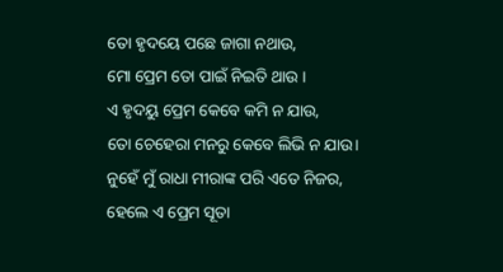ତୋ ହୃଦୟେ ପଛେ ଜାଗା ନଥାଉ,
ମୋ ପ୍ରେମ ତୋ ପାଇଁ ନିଇତି ଥାଉ ।
ଏ ହୃଦୟୁ ପ୍ରେମ କେବେ କମି ନ ଯାଉ,
ତୋ ଚେହେରା ମନରୁ କେବେ ଲିଭି ନ ଯାଉ।
ନୁହେଁ ମୁଁ ରାଧା ମୀରାଙ୍କ ପରି ଏତେ ନିଜର,
ହେଲେ ଏ ପ୍ରେମ ସୂତା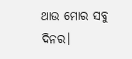ଥାଉ ମୋର ସବୁ ଦିନର।